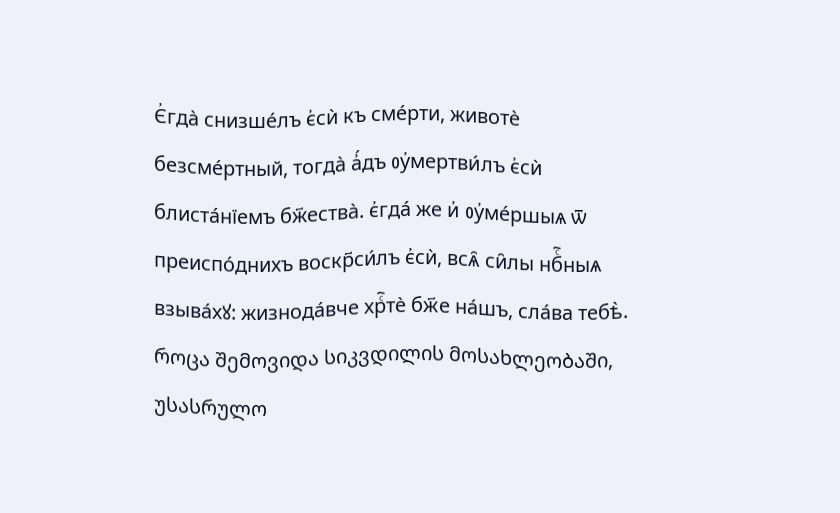Є҆гда̀ снизше́лъ є҆сѝ къ сме́рти, животѐ безсме́ртный, тогда̀ а҆́дъ ᲂу҆мертви́лъ є҆сѝ блиста́нїемъ бж҃ества̀. є҆гда́ же и҆ ᲂу҆ме́ршыѧ ѿ преиспо́днихъ воскр҃си́лъ є҆сѝ, всѧ̑ си̑лы нбⷭ҇ныѧ взыва́хꙋ: жизнода́вче хрⷭ҇тѐ бж҃е на́шъ, сла́ва тебѣ̀.
როცა შემოვიდა სიკვდილის მოსახლეობაში, უსასრულო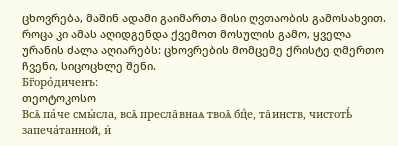ცხოვრება, მაშინ ადამი გაიმართა მისი ღვთაობის გამოსახვით. როცა კი ამას აღიდგენდა ქვემოთ მოსულის გამო, ყველა ურანის ძალა აღიარებს: ცხოვრების მომცემე ქრისტე ღმერთო ჩვენი, სიცოცხლე შენი.
Бг҃оро́диченъ:
თეოტოკოსო
Всѧ̑ па́че смы́сла, всѧ̑ пресла̑внаѧ твоѧ̑ бцⷣе, та̑инств, чистотѣ̀ запеча́танной, и҆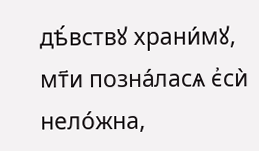дѣ́вствꙋ храни́мꙋ, мт҃и позна́ласѧ є҆сѝ нело́жна,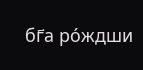бг҃а ро́ждши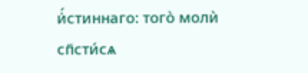и҆́стиннаго: того̀ молѝ сп҃сти́сѧ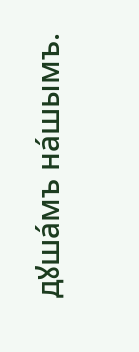дꙋша́мъ на́шымъ.